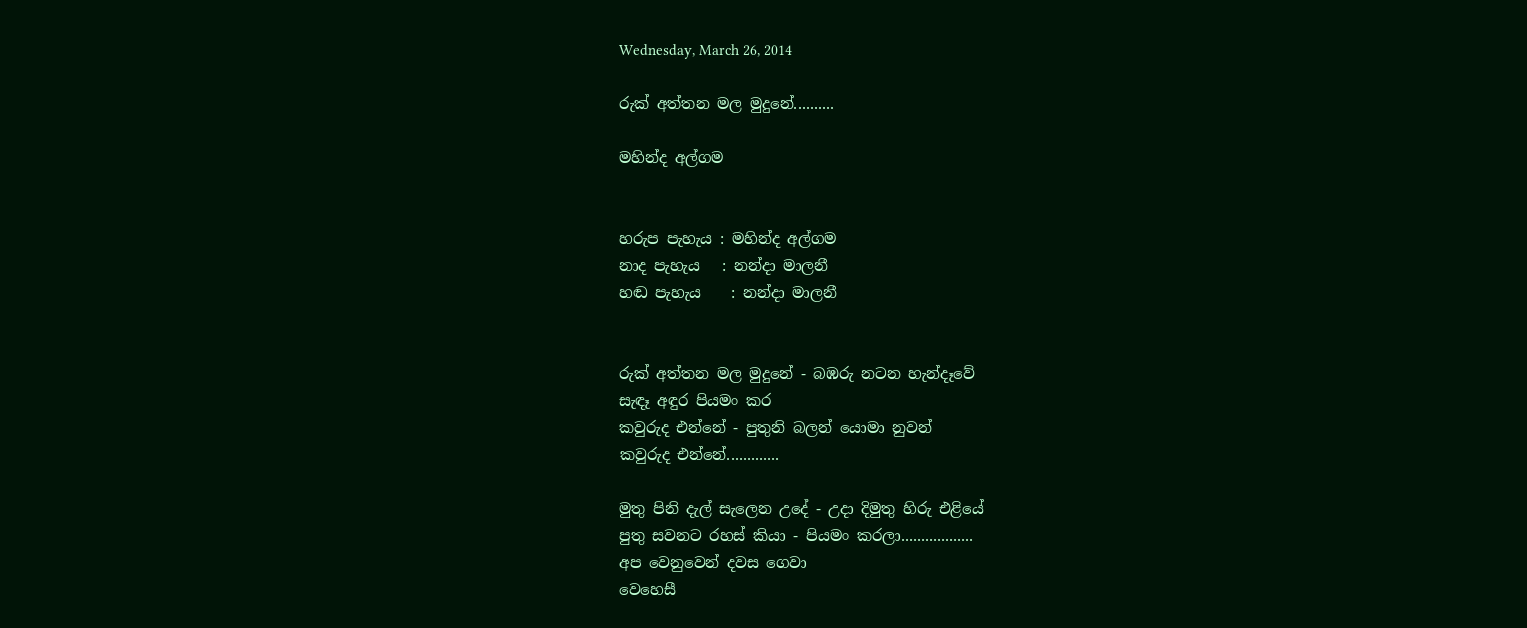Wednesday, March 26, 2014

රුක් අත්තන මල මුදුනේ..........

මහින්ද අල්ගම


හරුප පැහැය : මහින්ද අල්ගම
නාද පැහැය   : නන්දා මාලනී
හඬ පැහැය    : නන්දා මාලනී


රුක් අත්තන මල මුදුනේ - බඹරු නටන හැන්දෑවේ
සැඳෑ අඳුර පියමං කර
කවුරුද එන්නේ - පුතුනි බලන් යොමා නුවන්
කවුරුද එන්නේ.............

මුතු පිනි දැල් සැලෙන උදේ - උදා දිමුතු හිරු එළියේ
පුතු සවනට රහස් කියා - පියමං කරලා..................
අප වෙනුවෙන් දවස ගෙවා
වෙහෙසී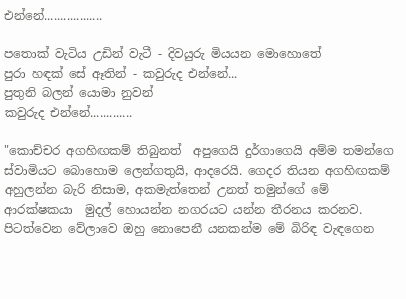එන්නේ..................

පතොක් වැටිය උඩින් වැටී - දිවයුරු මියයන මොහොතේ
පුරා හඳක් සේ ඈතින් - කවුරුද එන්නේ...
පුතුනි බලන් යොමා නුවන්
කවුරුද එන්නේ.............

"කොච්චර අගහිඟකම් තිබුනත්  අපුගෙයි දුර්ගාගෙයි අම්ම තමන්ගෙ ස්වාමියට බොහොම ලෙන්ගතුයි, ආදරෙයි. ගෙදර තියන අගහිඟකම් අහුලන්න බැරි නිසාම, අකමැත්තෙන් උනත් තමුන්ගේ මේ ආරක්ෂකයා  මුදල් හොයන්න නගරයට යන්න තීරනය කරනව. පිටත්වෙන වේලාවෙ ඔහු නොපෙනී යනකන්ම මේ බිරිඳ වැඳගෙන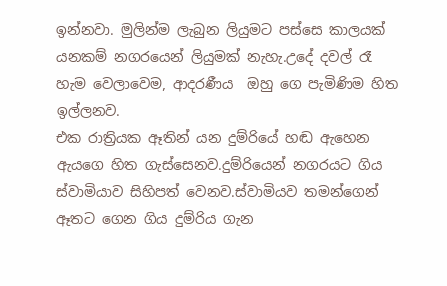ඉන්නවා. මුලින්ම ලැබුන ලියුමට පස්සෙ කාලයක් යනකම් නගරයෙන් ලියුමක් නැහැ.උදේ දවල් රෑ හැම වෙලාවෙම, ආදරණීය  ඔහු ගෙ පැමිණිම හිත ඉල්ලනව.
එක රාත්‍රියක ඈතින් යන දුම්රියේ හඬ ඇහෙන ඇයගෙ හිත ගැස්සෙනව.දුම්රියෙන් නගරයට ගිය ස්වාමියාව සිහිපත් වෙනව.ස්වාමියව තමන්ගෙන් ඈතට ගෙන ගිය දුම්රිය ගැන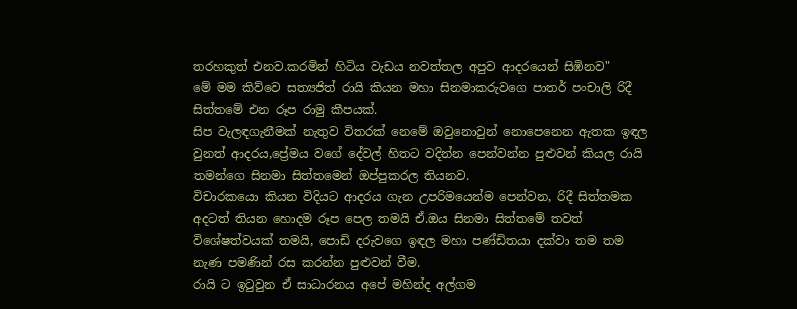තරහකුත් එනව.කරමින් හිටිය වැඩය නවත්තල අපුව ආදරයෙන් සිඹිනව"
මේ මම කිව්වෙ සත්‍යජිත් රායි කියන මහා සිනමාකරුවගෙ පාතර් පංචාලි රිදී සිත්තමේ එන රූප රාමු කීපයක්.
සිප වැලඳගැනීමක් නැතුව විතරක් නෙමේ ඔවුනොවුන් නොපෙනෙන ඇතක ඉඳල වුනත් ආදරය,ප්‍රේමය වගේ දේවල් හිතට වදින්න පෙන්වන්න පුළුවන් කියල රායි තමන්ගෙ සිනමා සිත්තමෙන් ඔප්පුකරල තියනව.
විචාරකයො කියන විදියට ආදරය ගැන උපරිමයෙන්ම පෙන්වන, රිදී සිත්තමක අදටත් තියන හොදම රූප පෙල තමයි ඒ.ඔය සිනමා සිත්තමේ තවත් විශේෂත්වයක් තමයි, පොඩි දරුවගෙ ඉඳල මහා පණ්ඩිතයා දක්වා තම තම නැණ පමණින් රස කරන්න පුළුවන් වීම.
රායි ට ඉටුවුන ඒ සාධාරනය අපේ මහින්ද අල්ගම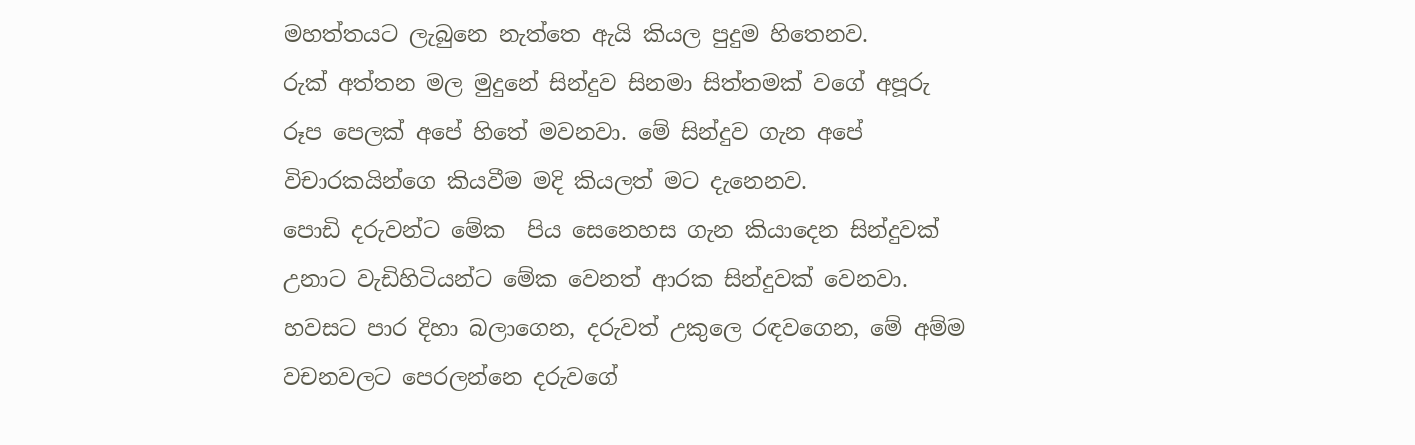මහත්තයට ලැබුනෙ නැත්තෙ ඇයි කියල පුදුම හිතෙනව.
රුක් අත්තන මල මුදුනේ සින්දුව සිනමා සිත්තමක් වගේ අපූරු රූප පෙලක් අපේ හිතේ මවනවා. මේ සින්දුව ගැන අපේ විචාරකයින්ගෙ කියවීම මදි කියලත් මට දැනෙනව.
පොඩි දරුවන්ට මේක  පිය සෙනෙහස ගැන කියාදෙන සින්දුවක් උනාට වැඩිහිටියන්ට මේක වෙනත් ආරක සින්දුවක් වෙනවා.
හවසට පාර දිහා බලාගෙන, දරුවත් උකුලෙ රඳවගෙන, මේ අම්ම වචනවලට පෙරලන්නෙ දරුවගේ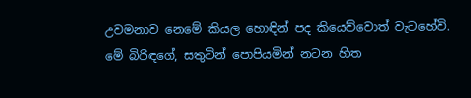උවමනාව නෙමේ කියල හොඳින් පද කියෙව්වොත් වැටහේවි.
මේ බිරිඳගේ, සතුටින් පොපියමින් නටන හිත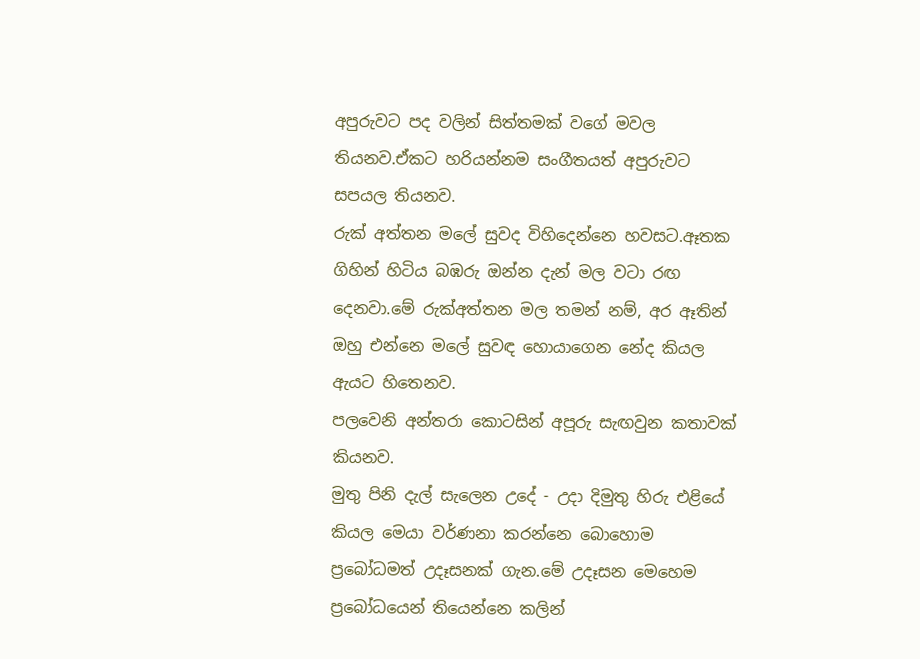අපුරුවට පද වලින් සිත්තමක් වගේ මවල තියනව.ඒකට හරියන්නම සංගීතයත් අපුරුවට සපයල තියනව.
රුක් අත්තන මලේ සුවද විහිදෙන්නෙ හවසට.ඈතක ගිහින් හිටිය බඹරු ඔන්න දැන් මල වටා රඟ දෙනවා.මේ රුක්අත්තන මල තමන් නම්, අර ඈතින්  ඔහු එන්නෙ මලේ සුවඳ හොයාගෙන නේද කියල ඇයට හිතෙනව.
පලවෙනි අන්තරා කොටසින් අපූරු සැඟවුන කතාවක් කියනව.
මුතු පිනි දැල් සැලෙන උදේ - උදා දිමුතු හිරු එළියේ කියල මෙයා වර්ණනා කරන්නෙ බොහොම ප්‍රබෝධමත් උදෑසනක් ගැන.මේ උදෑසන මෙහෙම ප්‍රබෝධයෙන් තියෙන්නෙ කලින්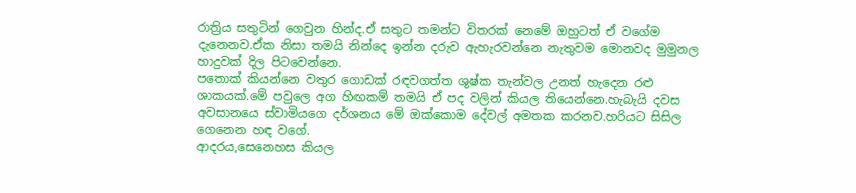රාත්‍රිය සතුටින් ගෙවුන හින්ද.ඒ සතුට තමන්ට විතරක් නෙමේ ඔහුටත් ඒ වගේම දැනෙනව.ඒක නිසා තමයි නින්දෙ ඉන්න දරුව ඇහැරවන්නෙ නැතුවම මොනවද මුමුනල හාදුවක් දිල පිටවෙන්නෙ.
පතොක් කියන්නෙ වතුර ගොඩක් රඳවගත්ත ශුෂ්ක තැන්වල උනත් හැදෙන රළු ශාකයක්.මේ පවුලෙ අග හිඟකම් තමයි ඒ පද වලින් කියල තියෙන්නෙ.හැබැයි දවස අවසානයෙ ස්වාමියගෙ දර්ශනය මේ ඔක්කොම දේවල් අමතක කරනව.හරියට සිසිල ගෙනෙන හඳ වගේ.
ආදරය,සෙනෙහස කියල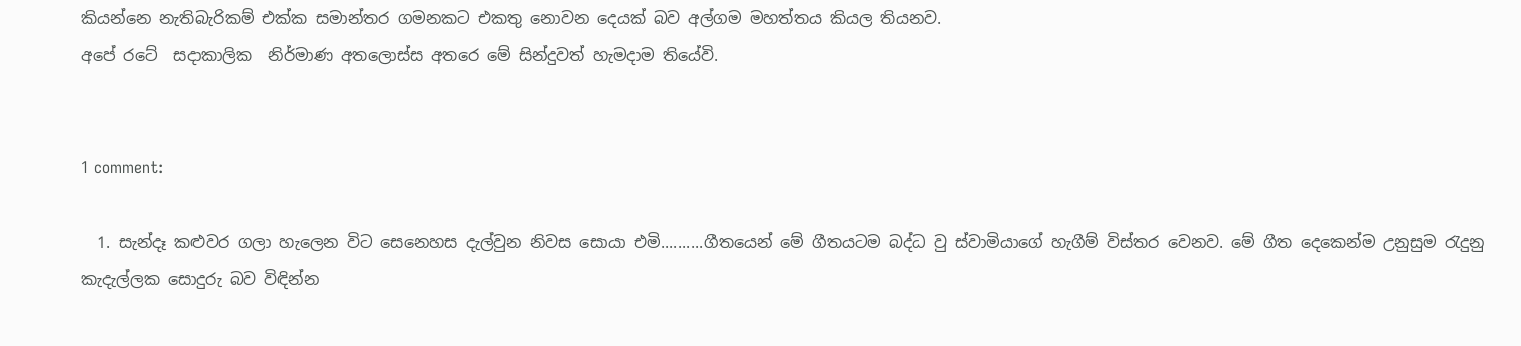කියන්නෙ නැතිබැරිකම් එක්ක සමාන්තර ගමනකට එකතු නොවන දෙයක් බව අල්ගම මහත්තය කියල තියනව.
අපේ රටේ  සදාකාලික  නිර්මාණ අතලොස්ස අතරෙ මේ සින්දුවත් හැමදාම තියේවි.


1 comment:

  1. සැන්දෑ කළුවර ගලා හැලෙන විට සෙනෙහස දැල්වුන නිවස සොයා එමි..........ගීතයෙන් මේ ගීතයටම බද්ධ වු ස්වාමියාගේ හැගීම් විස්තර වෙනව. මේ ගීත දෙකෙන්ම උනුසුම රැදුනු කැදැල්ලක සොදුරු බව විඳින්න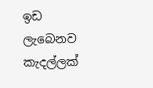ඉඩ ලැබෙනව කැදල්ලක්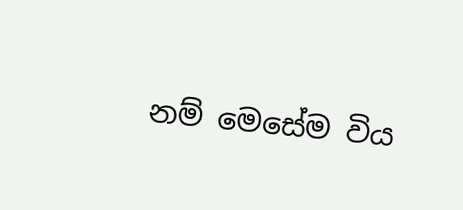නම් මෙසේම විය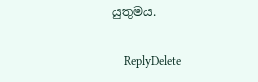යුතුමය.

    ReplyDelete